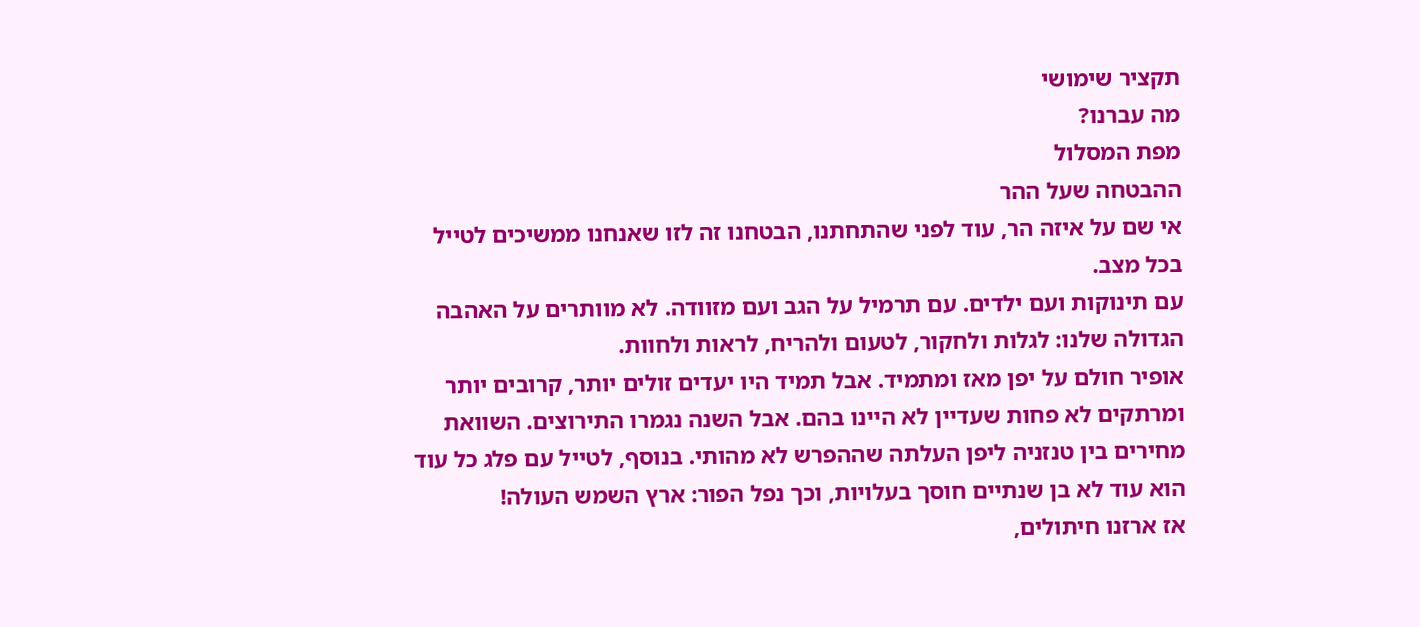תקציר שימושי
מה עברנו?
מפת המסלול
ההבטחה שעל ההר
אי שם על איזה הר, עוד לפני שהתחתנו, הבטחנו זה לזו שאנחנו ממשיכים לטייל בכל מצב.
עם תינוקות ועם ילדים. עם תרמיל על הגב ועם מזוודה. לא מוותרים על האהבה הגדולה שלנו: לגלות ולחקור, לטעום ולהריח, לראות ולחוות.
אופיר חולם על יפן מאז ומתמיד. אבל תמיד היו יעדים זולים יותר, קרובים יותר ומרתקים לא פחות שעדיין לא היינו בהם. אבל השנה נגמרו התירוצים. השוואת מחירים בין טנזניה ליפן העלתה שההפרש לא מהותי. בנוסף, לטייל עם פלג כל עוד הוא עוד לא בן שנתיים חוסך בעלויות, וכך נפל הפור: ארץ השמש העולה!
אז ארזנו חיתולים,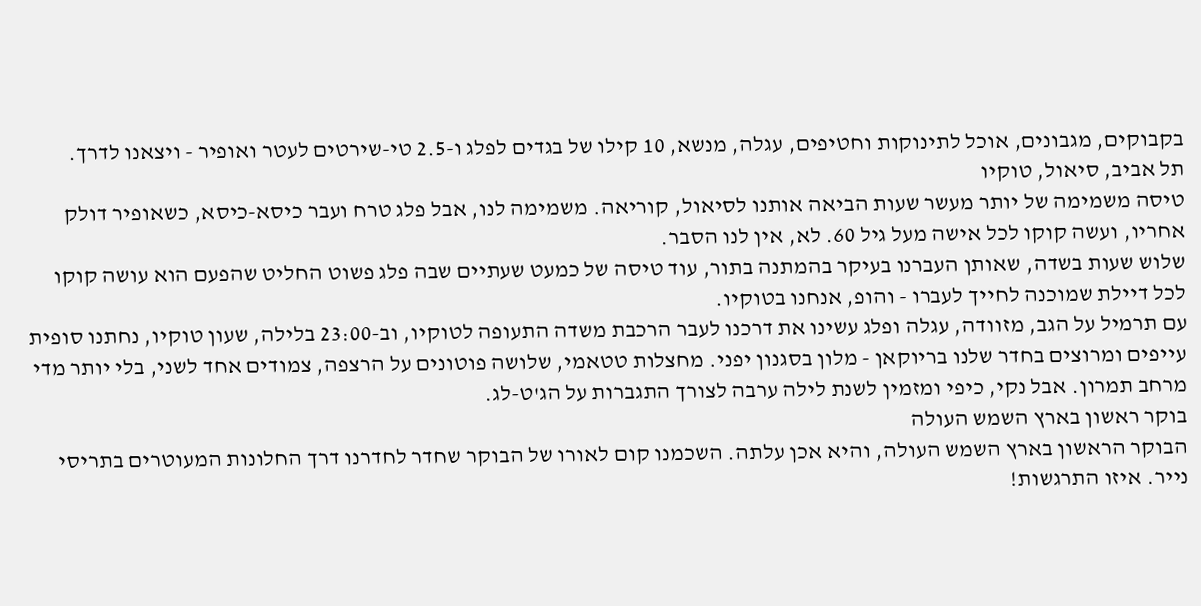בקבוקים, מגבונים, אוכל לתינוקות וחטיפים, עגלה, מנשא, 10 קילו של בגדים לפלג ו-2.5 טי-שירטים לעטר ואופיר - ויצאנו לדרך.
תל אביב, סיאול, טוקיו
טיסה משמימה של יותר מעשר שעות הביאה אותנו לסיאול, קוריאה. משמימה לנו, אבל פלג טרח ועבר כיסא-כיסא, כשאופיר דולק אחריו, ועשה קוקו לכל אישה מעל גיל 60. לא, אין לנו הסבר.
שלוש שעות בשדה, שאותן העברנו בעיקר בהמתנה בתור, עוד טיסה של כמעט שעתיים שבה פלג פשוט החליט שהפעם הוא עושה קוקו לכל דיילת שמוכנה לחייך לעברו - והופ, אנחנו בטוקיו.
עם תרמיל על הגב, מזוודה, עגלה ופלג עשינו את דרכנו לעבר הרכבת משדה התעופה לטוקיו, וב-23:00 בלילה, שעון טוקיו, נחתנו סופית עייפים ומרוצים בחדר שלנו בריוקאן - מלון בסגנון יפני. מחצלות טטאמי, שלושה פוטונים על הרצפה, צמודים אחד לשני, בלי יותר מדי מרחב תמרון. אבל נקי, כיפי ומזמין לשנת לילה ערבה לצורך התגברות על הג'ט-לג.
בוקר ראשון בארץ השמש העולה
הבוקר הראשון בארץ השמש העולה, והיא אכן עלתה. השכמנו קום לאורו של הבוקר שחדר לחדרנו דרך החלונות המעוטרים בתריסי נייר. איזו התרגשות!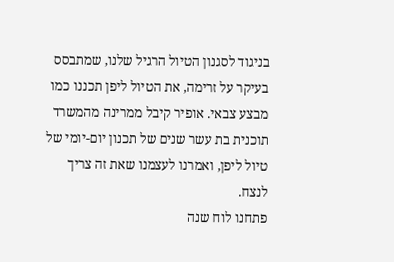בניגוד לסגנון הטיול הרגיל שלנו, שמתבסס בעיקר על זרימה, את הטיול ליפן תכננו כמו מבצע צבאי. אופיר קיבל ממרינה מהמשרד תוכנית בת עשר שנים של תכנון יום-יומי של טיול ליפן, ואמרנו לעצמנו שאת זה צריך לנצח.
פתחנו לוח שנה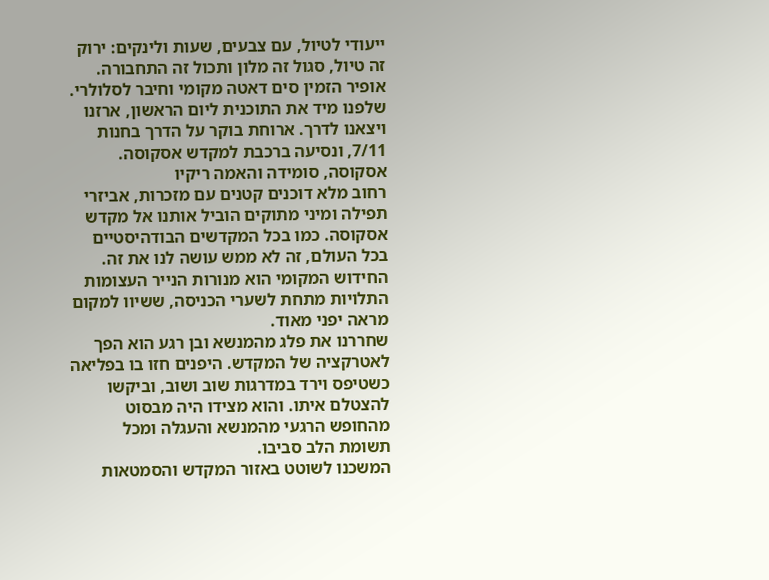ייעודי לטיול, עם צבעים, שעות ולינקים: ירוק זה טיול, סגול זה מלון ותכול זה התחבורה. אופיר הזמין סים דאטה מקומי וחיבר לסלולרי. שלפנו מיד את התוכנית ליום הראשון, ארזנו ויצאנו לדרך. ארוחת בוקר על הדרך בחנות 7/11, ונסיעה ברכבת למקדש אסקוסה.
אסקוסה, סומידה והאמה ריקיו
רחוב מלא דוכנים קטנים עם מזכרות, אביזרי תפילה ומיני מתוקים הוביל אותנו אל מקדש אסקוסה. כמו בכל המקדשים הבודהיסטיים בכל העולם, זה לא ממש עושה לנו את זה. החידוש המקומי הוא מנורות הנייר העצומות התלויות מתחת לשערי הכניסה, ששיוו למקום מראה יפני מאוד.
שחררנו את פלג מהמנשא ובן רגע הוא הפך לאטרקציה של המקדש. היפנים חזו בו בפליאה כשטיפס וירד במדרגות שוב ושוב, וביקשו להצטלם איתו. והוא מצידו היה מבסוט מהחופש הרגעי מהמנשא והעגלה ומכל תשומת הלב סביבו.
המשכנו לשוטט באזור המקדש והסמטאות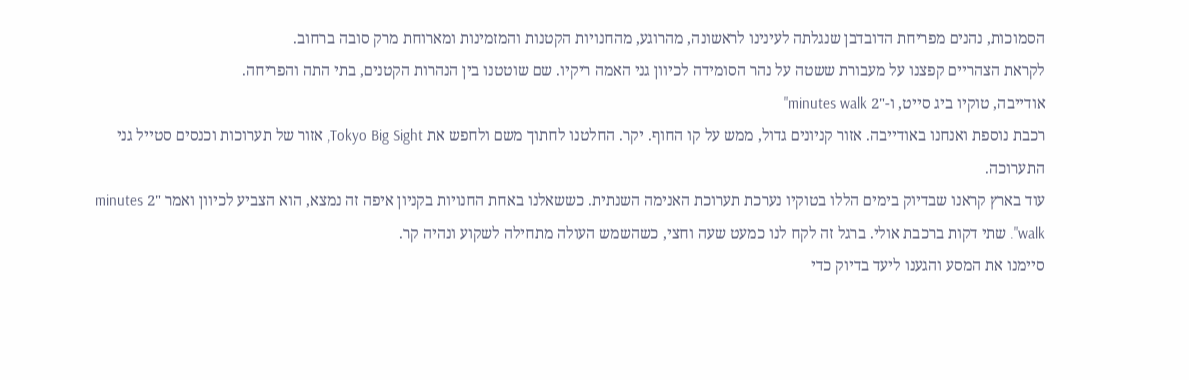הסמוכות, נהנים מפריחת הדובדבן שנגלתה לעינינו לראשונה, מהרוגע, מהחנויות הקטנות והמזמינות ומארוחת מרק סובה ברחוב.
לקראת הצהריים קפצנו על מעבורת ששטה על נהר הסומידה לכיוון גני האמה ריקיו. שם שוטטנו בין הנהרות הקטנים, בתי התה והפריחה.
אודייבה, טוקיו ביג סייט, ו-"2 minutes walk"
רכבת נוספת ואנחנו באודייבה. אזור קניונים גדול, ממש על קו החוף. יקר. החלטנו לחתוך משם ולחפש את Tokyo Big Sight, אזור של תערוכות וכנסים סטייל גני התערוכה.
עוד בארץ קראנו שבדיוק בימים הללו בטוקיו נערכת תערוכת האנימה השנתית. כששאלנו באחת החנויות בקניון איפה זה נמצא, הוא הצביע לכיוון ואמר "2 minutes walk". שתי דקות ברכבת אולי. ברגל זה לקח לנו כמעט שעה וחצי, כשהשמש העולה מתחילה לשקוע ונהיה קר.
סיימנו את המסע והגענו ליעד בדיוק כדי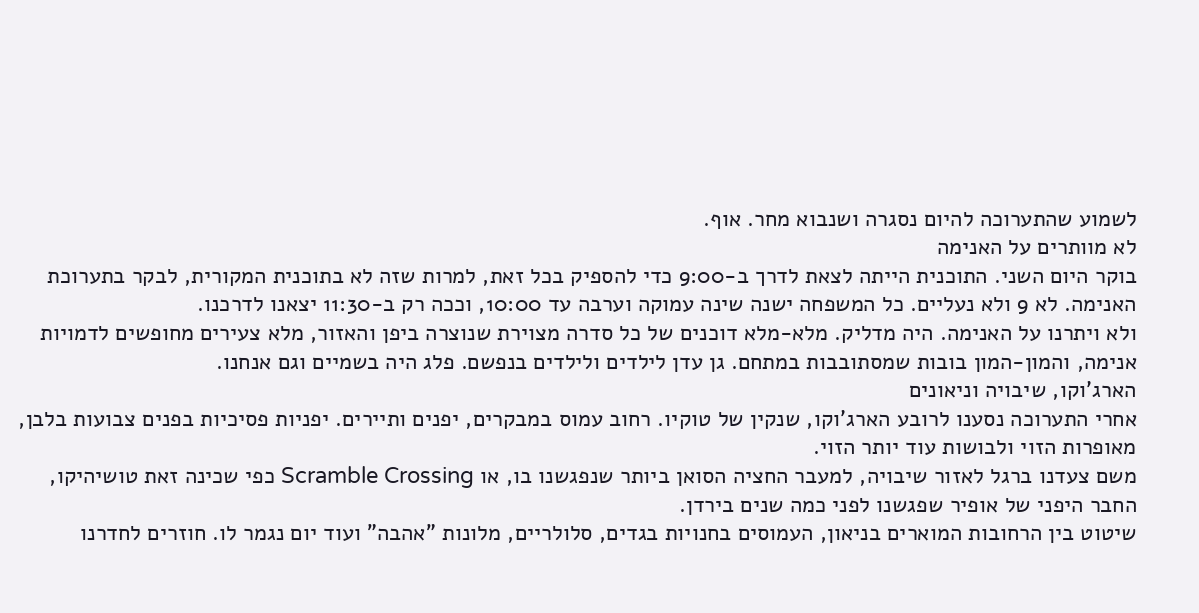לשמוע שהתערוכה להיום נסגרה ושנבוא מחר. אוף.
לא מוותרים על האנימה
בוקר היום השני. התוכנית הייתה לצאת לדרך ב-9:00 כדי להספיק בכל זאת, למרות שזה לא בתוכנית המקורית, לבקר בתערוכת האנימה. לא 9 ולא נעליים. כל המשפחה ישנה שינה עמוקה וערבה עד 10:00, וככה רק ב-11:30 יצאנו לדרכנו.
ולא ויתרנו על האנימה. היה מדליק. מלא-מלא דוכנים של כל סדרה מצוירת שנוצרה ביפן והאזור, מלא צעירים מחופשים לדמויות אנימה, והמון-המון בובות שמסתובבות במתחם. גן עדן לילדים ולילדים בנפשם. פלג היה בשמיים וגם אנחנו.
הארג'וקו, שיבויה וניאונים
אחרי התערוכה נסענו לרובע הארג'וקו, שנקין של טוקיו. רחוב עמוס במבקרים, יפנים ותיירים. יפניות פסיכיות בפנים צבועות בלבן, מאופרות הזוי ולבושות עוד יותר הזוי.
משם צעדנו ברגל לאזור שיבויה, למעבר החציה הסואן ביותר שנפגשנו בו, או Scramble Crossing כפי שכינה זאת טושיהיקו, החבר היפני של אופיר שפגשנו לפני כמה שנים בירדן.
שיטוט בין הרחובות המוארים בניאון, העמוסים בחנויות בגדים, סלולריים, מלונות "אהבה" ועוד יום נגמר לו. חוזרים לחדרנו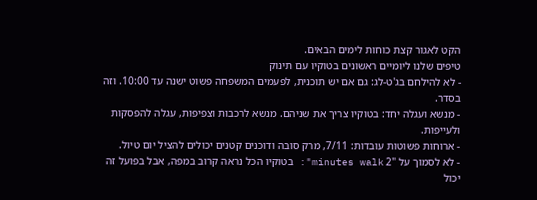הקט לאגור קצת כוחות לימים הבאים.
טיפים שלנו ליומיים ראשונים בטוקיו עם תינוק
- לא להילחם בג'ט-לג: גם אם יש תוכנית, לפעמים המשפחה פשוט ישנה עד 10:00. וזה בסדר.
- מנשא ועגלה יחד: בטוקיו צריך את שניהם. מנשא לרכבות וצפיפות, עגלה להפסקות ולעייפות.
- ארוחות פשוטות עובדות: 7/11, מרק סובה ודוכנים קטנים יכולים להציל יום טיול.
- לא לסמוך על "2 minutes walk": בטוקיו הכל נראה קרוב במפה, אבל בפועל זה יכול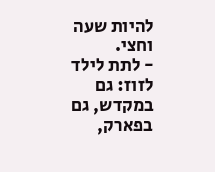להיות שעה וחצי.
- לתת לילד לזוז: גם במקדש, גם בפארק,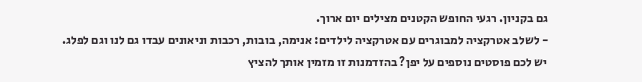גם בקניון. רגעי החופש הקטנים מצילים יום ארוך.
- לשלב אטרקציה למבוגרים עם אטרקציה לילדים: אנימה, בובות, רכבות וניאונים עבדו גם לנו וגם לפלג.
יש לכם פוסטים נוספים על יפן? בהזדמנות זו מזמין אותך להציץ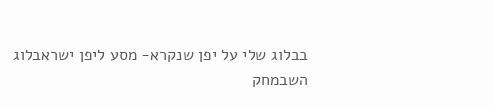בבלוג שלי על יפן שנקרא- מסע ליפן ישראבלוג
השבמחק